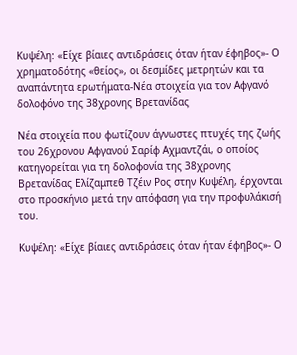Κυψέλη: «Είχε βίαιες αντιδράσεις όταν ήταν έφηβος»- Ο χρηματοδότης «θείος», οι δεσμίδες μετρητών και τα αναπάντητα ερωτήματα-Νέα στοιχεία για τον Αφγανό δολοφόνο της 38χρονης Βρετανίδας

Νέα στοιχεία που φωτίζουν άγνωστες πτυχές της ζωής του 26χρονου Αφγανού Σαρίφ Αχμαντζάι, ο οποίος κατηγορείται για τη δολοφονία της 38χρονης Βρετανίδας Ελίζαμπεθ Τζέιν Ρος στην Κυψέλη, έρχονται στο προσκήνιο μετά την απόφαση για την προφυλάκισή του.

Κυψέλη: «Είχε βίαιες αντιδράσεις όταν ήταν έφηβος»- Ο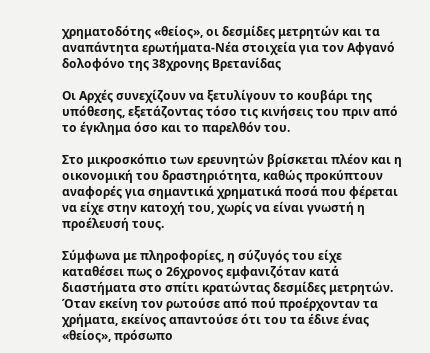χρηματοδότης «θείος», οι δεσμίδες μετρητών και τα αναπάντητα ερωτήματα-Νέα στοιχεία για τον Αφγανό δολοφόνο της 38χρονης Βρετανίδας

Οι Αρχές συνεχίζουν να ξετυλίγουν το κουβάρι της υπόθεσης, εξετάζοντας τόσο τις κινήσεις του πριν από το έγκλημα όσο και το παρελθόν του.

Στο μικροσκόπιο των ερευνητών βρίσκεται πλέον και η οικονομική του δραστηριότητα, καθώς προκύπτουν αναφορές για σημαντικά χρηματικά ποσά που φέρεται να είχε στην κατοχή του, χωρίς να είναι γνωστή η προέλευσή τους.

Σύμφωνα με πληροφορίες, η σύζυγός του είχε καταθέσει πως ο 26χρονος εμφανιζόταν κατά διαστήματα στο σπίτι κρατώντας δεσμίδες μετρητών. Όταν εκείνη τον ρωτούσε από πού προέρχονταν τα χρήματα, εκείνος απαντούσε ότι του τα έδινε ένας «θείος», πρόσωπο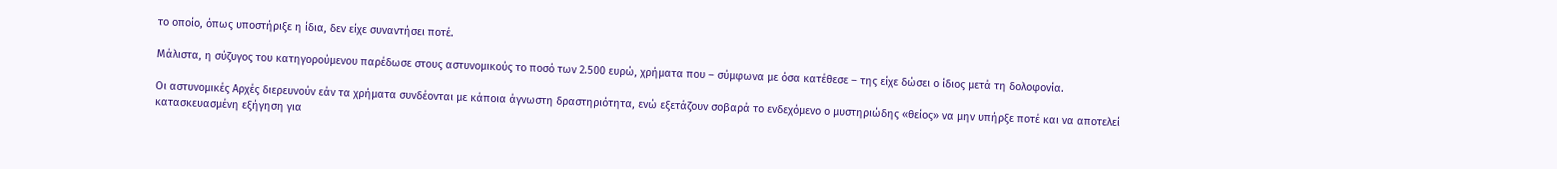το οποίο, όπως υποστήριξε η ίδια, δεν είχε συναντήσει ποτέ.

Μάλιστα, η σύζυγος του κατηγορούμενου παρέδωσε στους αστυνομικούς το ποσό των 2.500 ευρώ, χρήματα που – σύμφωνα με όσα κατέθεσε – της είχε δώσει ο ίδιος μετά τη δολοφονία.

Οι αστυνομικές Αρχές διερευνούν εάν τα χρήματα συνδέονται με κάποια άγνωστη δραστηριότητα, ενώ εξετάζουν σοβαρά το ενδεχόμενο ο μυστηριώδης «θείος» να μην υπήρξε ποτέ και να αποτελεί κατασκευασμένη εξήγηση για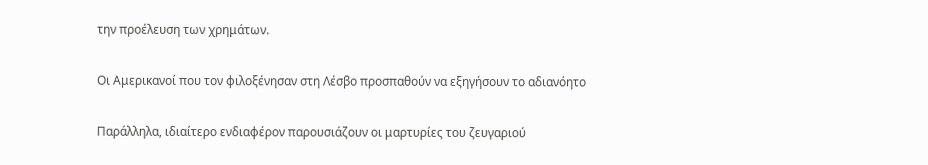την προέλευση των χρημάτων.

Οι Αμερικανοί που τον φιλοξένησαν στη Λέσβο προσπαθούν να εξηγήσουν το αδιανόητο

Παράλληλα, ιδιαίτερο ενδιαφέρον παρουσιάζουν οι μαρτυρίες του ζευγαριού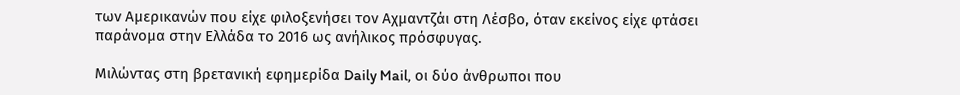των Αμερικανών που είχε φιλοξενήσει τον Αχμαντζάι στη Λέσβο, όταν εκείνος είχε φτάσει παράνομα στην Ελλάδα το 2016 ως ανήλικος πρόσφυγας.

Μιλώντας στη βρετανική εφημερίδα Daily Mail, οι δύο άνθρωποι που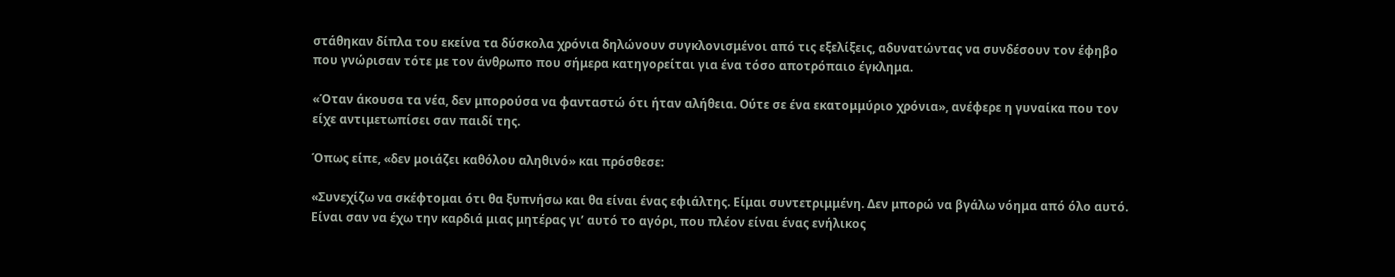στάθηκαν δίπλα του εκείνα τα δύσκολα χρόνια δηλώνουν συγκλονισμένοι από τις εξελίξεις, αδυνατώντας να συνδέσουν τον έφηβο που γνώρισαν τότε με τον άνθρωπο που σήμερα κατηγορείται για ένα τόσο αποτρόπαιο έγκλημα.

«Όταν άκουσα τα νέα, δεν μπορούσα να φανταστώ ότι ήταν αλήθεια. Ούτε σε ένα εκατομμύριο χρόνια», ανέφερε η γυναίκα που τον είχε αντιμετωπίσει σαν παιδί της.

Όπως είπε, «δεν μοιάζει καθόλου αληθινό» και πρόσθεσε:

«Συνεχίζω να σκέφτομαι ότι θα ξυπνήσω και θα είναι ένας εφιάλτης. Είμαι συντετριμμένη. Δεν μπορώ να βγάλω νόημα από όλο αυτό. Είναι σαν να έχω την καρδιά μιας μητέρας γι’ αυτό το αγόρι, που πλέον είναι ένας ενήλικος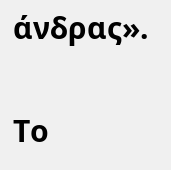άνδρας».

Το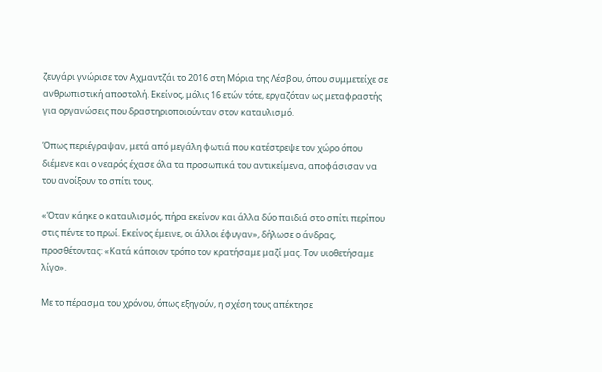ζευγάρι γνώρισε τον Αχμαντζάι το 2016 στη Μόρια της Λέσβου, όπου συμμετείχε σε ανθρωπιστική αποστολή. Εκείνος, μόλις 16 ετών τότε, εργαζόταν ως μεταφραστής για οργανώσεις που δραστηριοποιούνταν στον καταυλισμό.

Όπως περιέγραψαν, μετά από μεγάλη φωτιά που κατέστρεψε τον χώρο όπου διέμενε και ο νεαρός έχασε όλα τα προσωπικά του αντικείμενα, αποφάσισαν να του ανοίξουν το σπίτι τους.

«Όταν κάηκε ο καταυλισμός, πήρα εκείνον και άλλα δύο παιδιά στο σπίτι περίπου στις πέντε το πρωί. Εκείνος έμεινε, οι άλλοι έφυγαν», δήλωσε ο άνδρας, προσθέτοντας: «Κατά κάποιον τρόπο τον κρατήσαμε μαζί μας. Τον υιοθετήσαμε λίγο».

Με το πέρασμα του χρόνου, όπως εξηγούν, η σχέση τους απέκτησε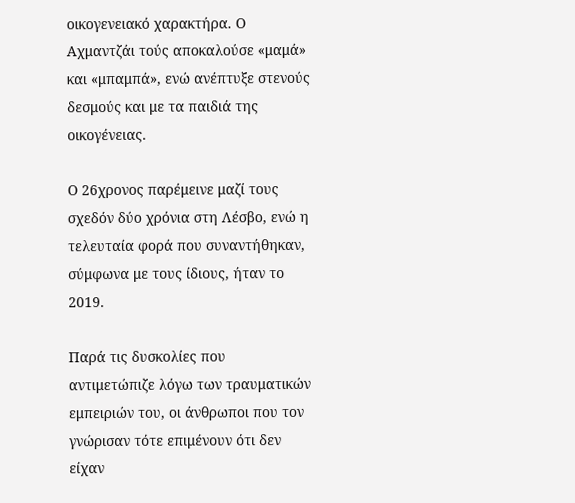οικογενειακό χαρακτήρα. Ο Αχμαντζάι τούς αποκαλούσε «μαμά» και «μπαμπά», ενώ ανέπτυξε στενούς δεσμούς και με τα παιδιά της οικογένειας.

Ο 26χρονος παρέμεινε μαζί τους σχεδόν δύο χρόνια στη Λέσβο, ενώ η τελευταία φορά που συναντήθηκαν, σύμφωνα με τους ίδιους, ήταν το 2019.

Παρά τις δυσκολίες που αντιμετώπιζε λόγω των τραυματικών εμπειριών του, οι άνθρωποι που τον γνώρισαν τότε επιμένουν ότι δεν είχαν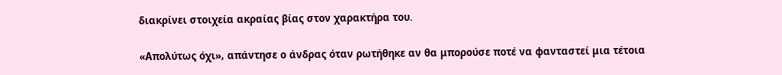διακρίνει στοιχεία ακραίας βίας στον χαρακτήρα του.

«Απολύτως όχι», απάντησε ο άνδρας όταν ρωτήθηκε αν θα μπορούσε ποτέ να φανταστεί μια τέτοια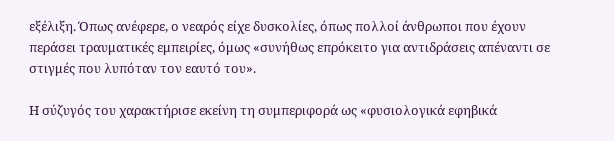εξέλιξη. Όπως ανέφερε, ο νεαρός είχε δυσκολίες, όπως πολλοί άνθρωποι που έχουν περάσει τραυματικές εμπειρίες, όμως «συνήθως επρόκειτο για αντιδράσεις απέναντι σε στιγμές που λυπόταν τον εαυτό του».

Η σύζυγός του χαρακτήρισε εκείνη τη συμπεριφορά ως «φυσιολογικά εφηβικά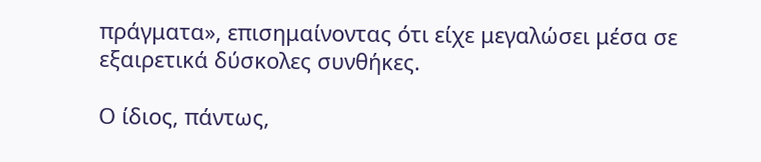πράγματα», επισημαίνοντας ότι είχε μεγαλώσει μέσα σε εξαιρετικά δύσκολες συνθήκες.

Ο ίδιος, πάντως,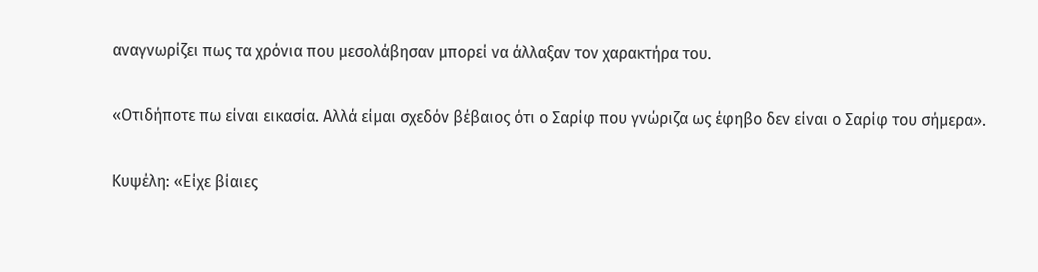αναγνωρίζει πως τα χρόνια που μεσολάβησαν μπορεί να άλλαξαν τον χαρακτήρα του.

«Οτιδήποτε πω είναι εικασία. Αλλά είμαι σχεδόν βέβαιος ότι ο Σαρίφ που γνώριζα ως έφηβο δεν είναι ο Σαρίφ του σήμερα».

Κυψέλη: «Είχε βίαιες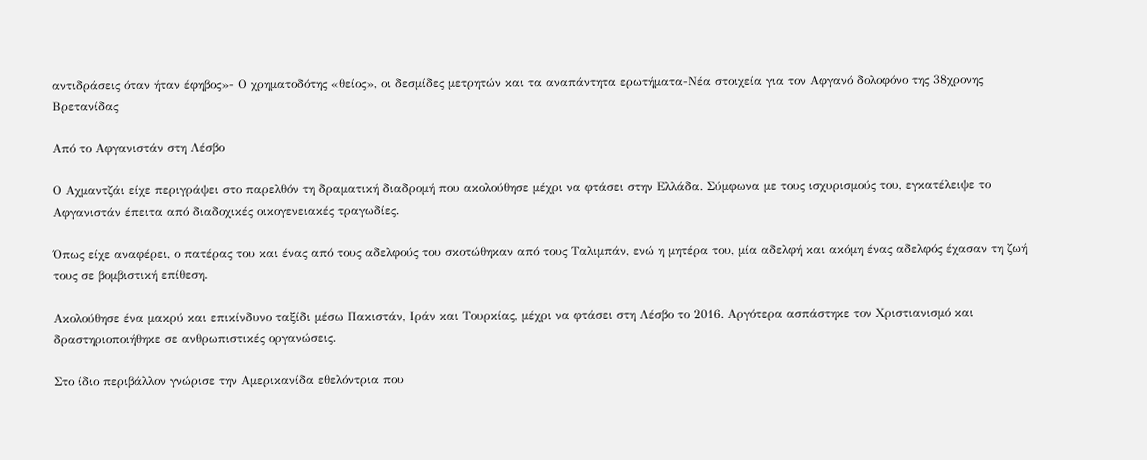αντιδράσεις όταν ήταν έφηβος»- Ο χρηματοδότης «θείος», οι δεσμίδες μετρητών και τα αναπάντητα ερωτήματα-Νέα στοιχεία για τον Αφγανό δολοφόνο της 38χρονης Βρετανίδας

Από το Αφγανιστάν στη Λέσβο

Ο Αχμαντζάι είχε περιγράψει στο παρελθόν τη δραματική διαδρομή που ακολούθησε μέχρι να φτάσει στην Ελλάδα. Σύμφωνα με τους ισχυρισμούς του, εγκατέλειψε το Αφγανιστάν έπειτα από διαδοχικές οικογενειακές τραγωδίες.

Όπως είχε αναφέρει, ο πατέρας του και ένας από τους αδελφούς του σκοτώθηκαν από τους Ταλιμπάν, ενώ η μητέρα του, μία αδελφή και ακόμη ένας αδελφός έχασαν τη ζωή τους σε βομβιστική επίθεση.

Ακολούθησε ένα μακρύ και επικίνδυνο ταξίδι μέσω Πακιστάν, Ιράν και Τουρκίας, μέχρι να φτάσει στη Λέσβο το 2016. Αργότερα ασπάστηκε τον Χριστιανισμό και δραστηριοποιήθηκε σε ανθρωπιστικές οργανώσεις.

Στο ίδιο περιβάλλον γνώρισε την Αμερικανίδα εθελόντρια που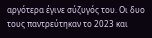αργότερα έγινε σύζυγός του. Οι δυο τους παντρεύτηκαν το 2023 και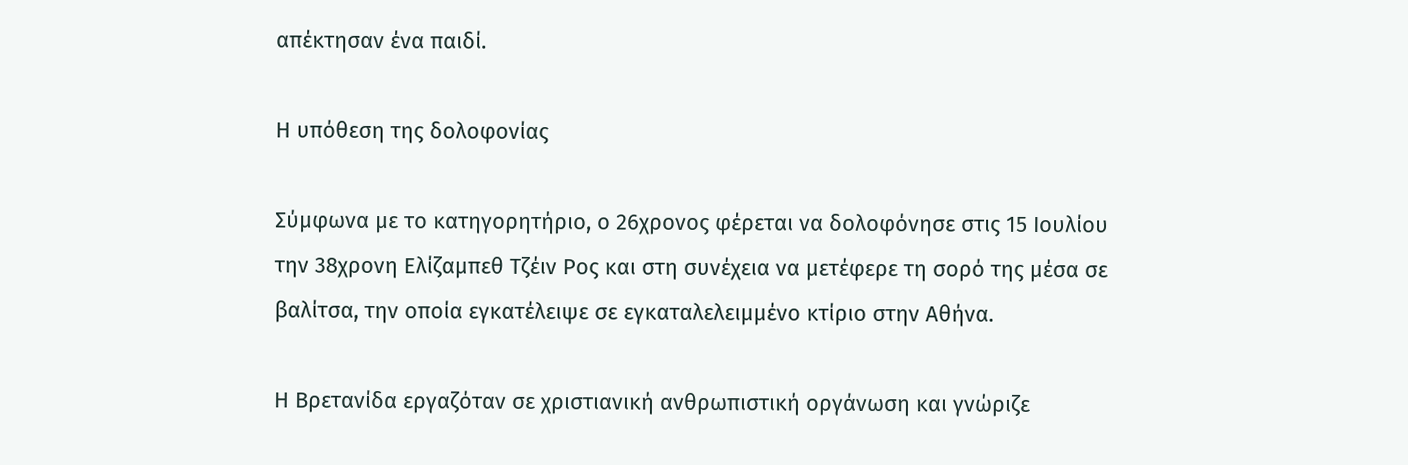απέκτησαν ένα παιδί.

Η υπόθεση της δολοφονίας

Σύμφωνα με το κατηγορητήριο, ο 26χρονος φέρεται να δολοφόνησε στις 15 Ιουλίου την 38χρονη Ελίζαμπεθ Τζέιν Ρος και στη συνέχεια να μετέφερε τη σορό της μέσα σε βαλίτσα, την οποία εγκατέλειψε σε εγκαταλελειμμένο κτίριο στην Αθήνα.

Η Βρετανίδα εργαζόταν σε χριστιανική ανθρωπιστική οργάνωση και γνώριζε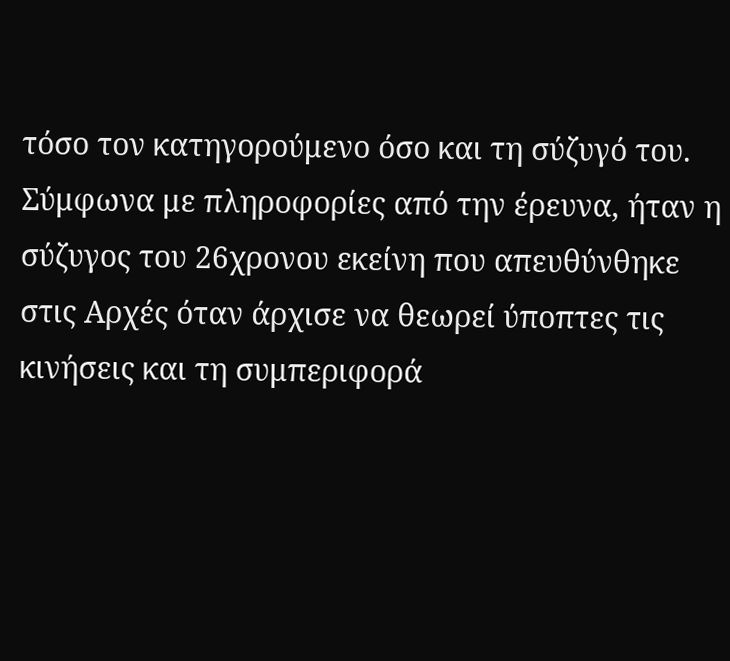τόσο τον κατηγορούμενο όσο και τη σύζυγό του. Σύμφωνα με πληροφορίες από την έρευνα, ήταν η σύζυγος του 26χρονου εκείνη που απευθύνθηκε στις Αρχές όταν άρχισε να θεωρεί ύποπτες τις κινήσεις και τη συμπεριφορά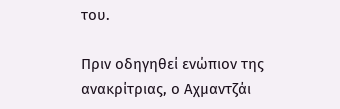του.

Πριν οδηγηθεί ενώπιον της ανακρίτριας, ο Αχμαντζάι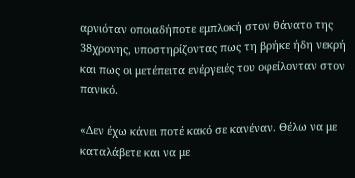αρνιόταν οποιαδήποτε εμπλοκή στον θάνατο της 38χρονης, υποστηρίζοντας πως τη βρήκε ήδη νεκρή και πως οι μετέπειτα ενέργειές του οφείλονταν στον πανικό.

«Δεν έχω κάνει ποτέ κακό σε κανέναν. Θέλω να με καταλάβετε και να με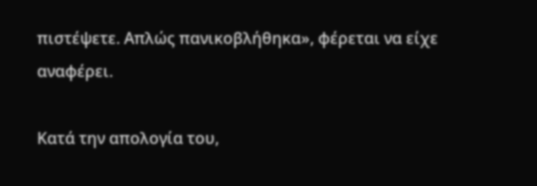πιστέψετε. Απλώς πανικοβλήθηκα», φέρεται να είχε αναφέρει.

Κατά την απολογία του,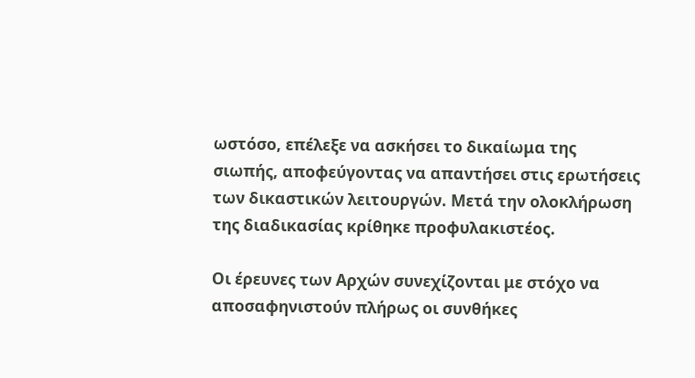ωστόσο, επέλεξε να ασκήσει το δικαίωμα της σιωπής, αποφεύγοντας να απαντήσει στις ερωτήσεις των δικαστικών λειτουργών. Μετά την ολοκλήρωση της διαδικασίας κρίθηκε προφυλακιστέος.

Οι έρευνες των Αρχών συνεχίζονται με στόχο να αποσαφηνιστούν πλήρως οι συνθήκες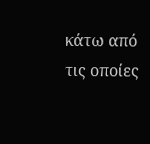κάτω από τις οποίες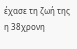έχασε τη ζωή της η 38χρονη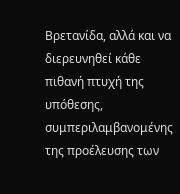Βρετανίδα, αλλά και να διερευνηθεί κάθε πιθανή πτυχή της υπόθεσης, συμπεριλαμβανομένης της προέλευσης των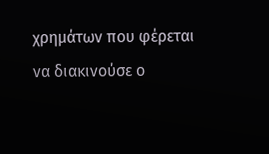χρημάτων που φέρεται να διακινούσε ο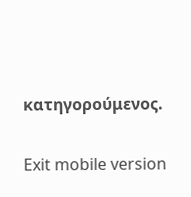κατηγορούμενος.

Exit mobile version